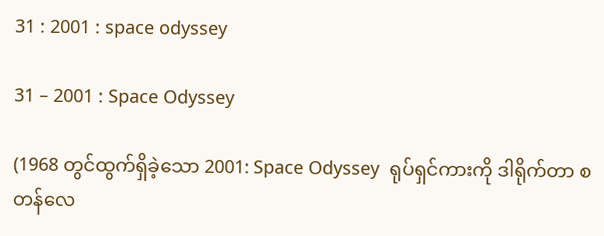31 : 2001 : space odyssey

31 – 2001 : Space Odyssey

(1968 တွင်ထွက်ရှိခဲ့သော 2001: Space Odyssey  ရုပ်ရှင်ကားကို ဒါရိုက်တာ စတန်လေ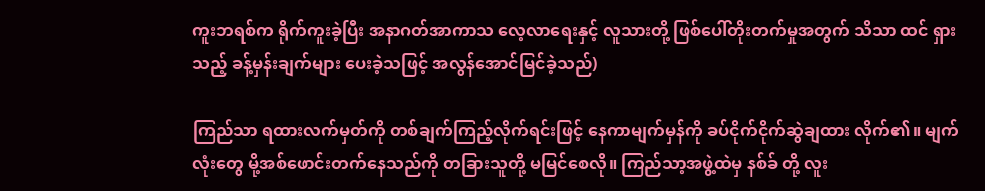ကူးဘရစ်က ရိုက်ကူးခဲ့ပြီး အနာဂတ်အာကာသ လေ့လာရေးနှင့် လူသားတို့ ဖြစ်ပေါ်တိုးတက်မှုအတွက် သိသာ ထင် ရှားသည့် ခန့်မှန်းချက်များ ပေးခဲ့သဖြင့် အလွန်အောင်မြင်ခဲ့သည်)

ကြည်သာ ရထားလက်မှတ်ကို တစ်ချက်ကြည့်လိုက်ရင်းဖြင့် နေကာမျက်မှန်ကို ခပ်ငိုက်ငိုက်ဆွဲချထား လိုက်၏။ မျက်လုံးတွေ မို့အစ်ဖောင်းတက်နေသည်ကို တခြားသူတို့ မမြင်စေလို။ ကြည်သာ့အဖွဲ့ထဲမှ နစ်ခ် တို့ လူး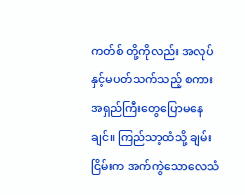ကတ်စ် တို့ကိုလည်း အလုပ်နှင့်မပတ်သက်သည့် စကားအရှည်ကြီးတွေပြောမနေချင်။ ကြည်သာ့ထံသို့ ချမ်းငြိမ်းက အက်ကွဲသောလေသံ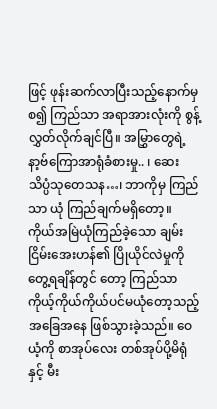ဖြင့် ဖုန်းဆက်လာပြီးသည့်နောက်မှစ၍ ကြည်သာ အရာအားလုံးကို စွန့် လွှတ်လိုက်ချင်ပြီ။ အမြွှာတွေရဲ့နာ့ဗ်ကြောအာရုံခံစားမှု.. ၊ ဆေးသိပ္ပံသုတေသန…၊ ဘာကိုမှ ကြည်သာ ယုံ ကြည်ချက်မရှိတော့။ ကိုယ်အမြဲယုံကြည်ခဲ့သော ချမ်းငြိမ်းအေးဟန်၏ ပြိုယိုင်လဲမှုကို တွေ့ရချိန်တွင် တော့ ကြည်သာ ကိုယ့်ကိုယ်ကိုယ်ပင်မယုံတော့သည့် အခြေအနေ ဖြစ်သွားခဲ့သည်။ ဝေယံ့ကို စာအုပ်လေး တစ်အုပ်ပို့မိရုံနှင့် မီး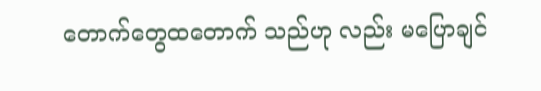တောက်တွေထတောက် သည်ဟု လည်း မပြောချင်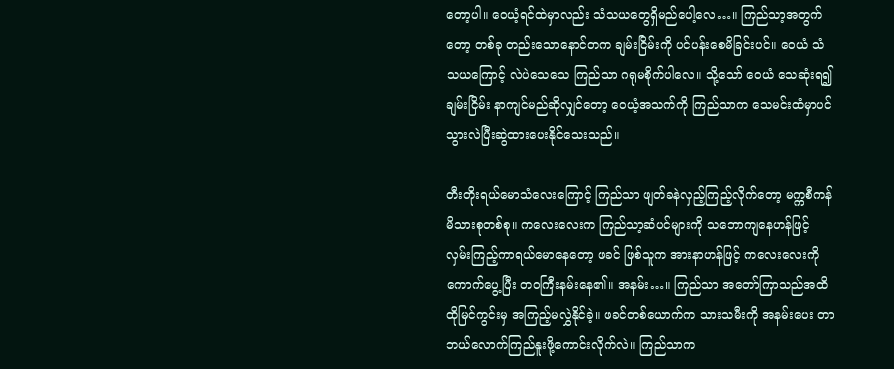တော့ပါ။ ဝေယံ့ရင်ထဲမှာလည်း သံသယတွေရှိမည်ပေါ့လေ…။ ကြည်သာ့အတွက်တော့ တစ်ခု တည်းသောနောင်တက ချမ်းငြိမ်းကို ပင်ပန်းစေမိခြင်းပင်။ ဝေယံ သံသယကြောင့် လဲပဲသေသေ ကြည်သာ ဂရုမစိုက်ပါလေ။ သို့သော် ဝေယံ သေဆုံးရ၍ ချမ်းငြိမ်း နာကျင်မည်ဆိုလျှင်တော့ ဝေယံ့အသက်ကို ကြည်သာက သေမင်းထံမှာပင် သွားလဲပြီးဆွဲထားပေးနိုင်သေးသည်။

တီးတိုးရယ်မောသံလေးကြောင့် ကြည်သာ ဖျတ်ခနဲလှည့်ကြည့်လိုက်တော့ မက္ကစီကန်မိသားစုတစ်စု။ ကလေးလေးက ကြည်သာ့ဆံပင်များကို သဘောကျနေဟန်ဖြင့် လှမ်းကြည့်ကာရယ်မောနေတော့ ဖခင် ဖြစ်သူက အားနာဟန်ဖြင့် ကလေးလေးကို ကောက်ပွေ့ပြီး တဝကြီးနမ်းနေ၏။ အနမ်း…။ ကြည်သာ အတော်ကြာသည်အထိ ထိုမြင်ကွင်းမှ အကြည့်မလွှဲနိုင်ခဲ့။ ဖခင်တစ်ယောက်က သားသမီးကို အနမ်းပေး တာ ဘယ်လောက်ကြည်နူးဖို့ကောင်းလိုက်လဲ။ ကြည်သာက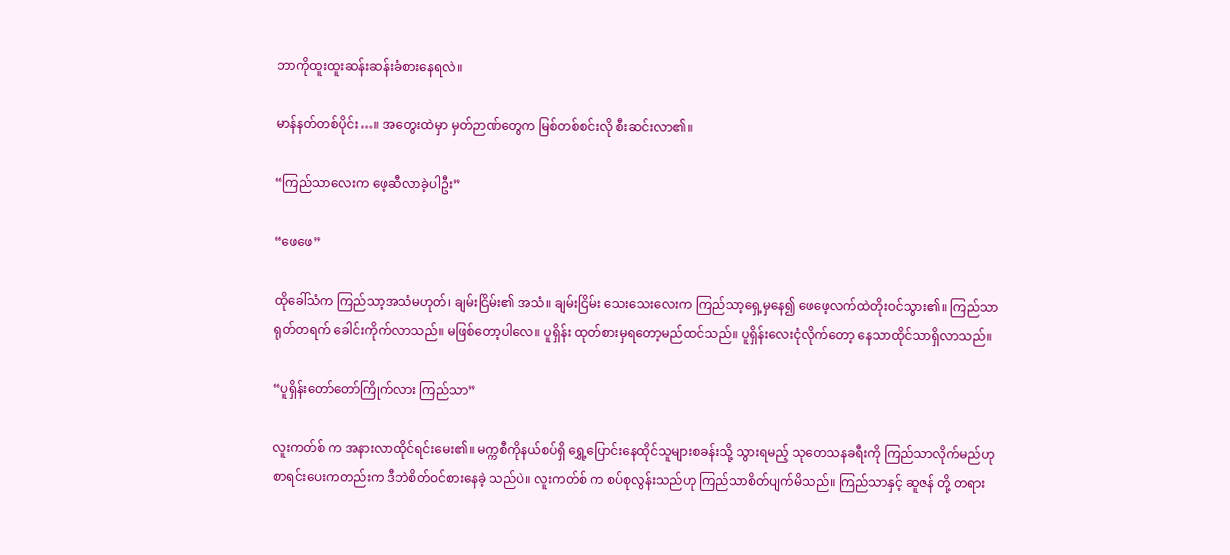ဘာကိုထူးထူးဆန်းဆန်းခံစားနေရလဲ။

မာန်နတ်တစ်ပိုင်း…။ အတွေးထဲမှာ မှတ်ဉာဏ်တွေက မြစ်တစ်စင်းလို စီးဆင်းလာ၏။

“ကြည်သာလေးက ဖေ့ဆီလာခဲ့ပါဦး”

“ဖေဖေ”

ထိုခေါ်သံက ကြည်သာ့အသံမဟုတ်၊ ချမ်းငြိမ်း၏ အသံ။ ချမ်းငြိမ်း သေးသေးလေးက ကြည်သာ့ရှေ့မှနေ၍ ဖေဖေ့လက်ထဲတိုးဝင်သွား၏။ ကြည်သာရုတ်တရက် ခေါင်းကိုက်လာသည်။ မဖြစ်တော့ပါလေ။ ပူရှိန်း ထုတ်စားမှရတော့မည်ထင်သည်။ ပူရှိန်းလေးငုံလိုက်တော့ နေသာထိုင်သာရှိလာသည်။

“ပူရှိန်းတော်တော်ကြိုက်လား ကြည်သာ”

လူးကတ်စ် က အနားလာထိုင်ရင်းမေး၏။ မက္ကစီကိုနယ်စပ်ရှိ ရွှေ့ပြောင်းနေထိုင်သူများစခန်းသို့ သွားရမည့် သုတေသနခရီးကို ကြည်သာလိုက်မည်ဟု စာရင်းပေးကတည်းက ဒီဘဲစိတ်ဝင်စားနေခဲ့ သည်ပဲ။ လူးကတ်စ် က စပ်စုလွန်းသည်ဟု ကြည်သာစိတ်ပျက်မိသည်။ ကြည်သာနှင့် ဆူဇန် တို့ တရား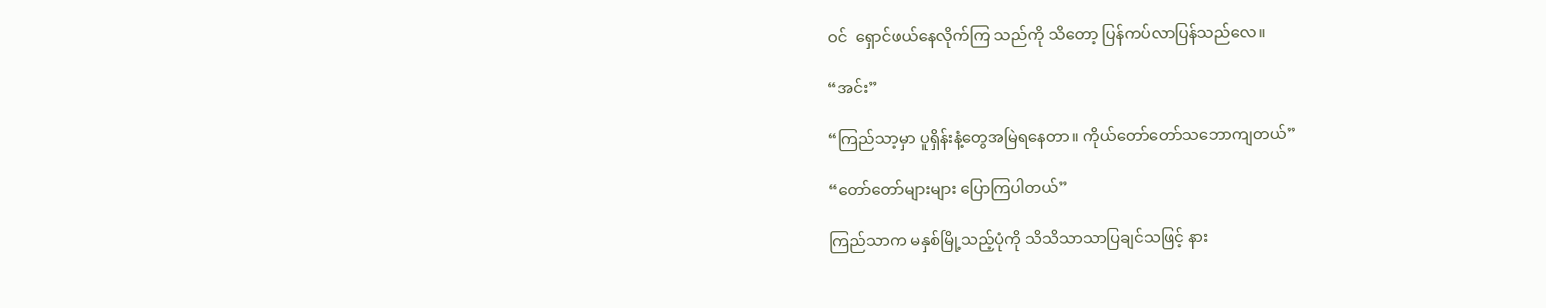ဝင်  ရှောင်ဖယ်နေလိုက်ကြ သည်ကို သိတော့ ပြန်ကပ်လာပြန်သည်လေ။

“အင်း”

“ကြည်သာ့မှာ ပူရှိန်းနံ့တွေအမြဲရနေတာ။ ကိုယ်တော်တော်သဘောကျတယ်”

“တော်တော်များများ ပြောကြပါတယ်”

ကြည်သာက မနှစ်မြို့သည့်ပုံကို သိသိသာသာပြချင်သဖြင့် နား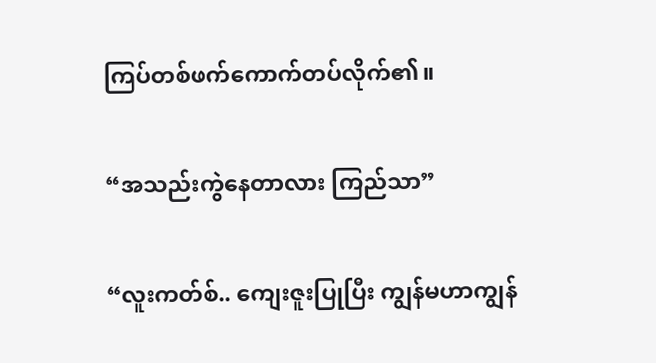ကြပ်တစ်ဖက်ကောက်တပ်လိုက်၏။

“အသည်းကွဲနေတာလား ကြည်သာ”

“လူးကတ်စ်.. ကျေးဇူးပြုပြီး ကျွန်မဟာကျွန်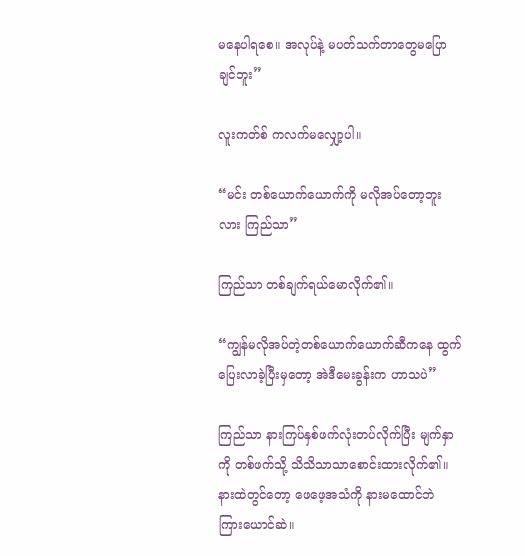မနေပါရစေ။ အလုပ်နဲ့ မပတ်သက်တာတွေမပြောချင်ဘူး”

လူးကတ်စ် ကလက်မလျှော့ပါ။

“မင်း တစ်ယောက်ယောက်ကို မလိုအပ်တော့ဘူးလား ကြည်သာ”

ကြည်သာ တစ်ချက်ရယ်မောလိုက်၏။

“ကျွန်မလိုအပ်တဲ့တစ်ယောက်ယောက်ဆီကနေ ထွက်ပြေးလာခဲ့ပြီးမှတော့ အဲဒီမေးခွန်းက ဟာသပဲ”

ကြည်သာ နားကြပ်နှစ်ဖက်လုံးတပ်လိုက်ပြီး မျက်နှာကို တစ်ဖက်သို့ သိသိသာသာစောင်းထားလိုက်၏။ နားထဲတွင်တော့ ဖေဖေ့အသံကို နားမထောင်ဘဲ ကြားယောင်ဆဲ။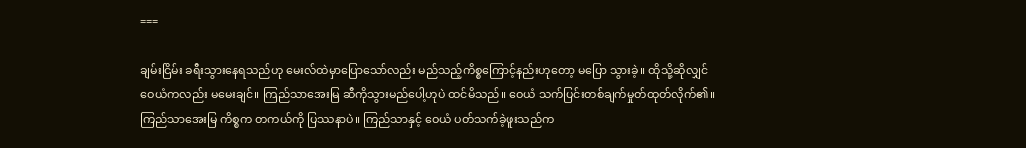===

ချမ်းငြိမ်း ခရီးသွားနေရသည်ဟု မေးလ်ထဲမှာပြောသော်လည်း မည်သည့်ကိစ္စကြောင့်နည်းဟုတော့ မပြော သွားခဲ့။ ထိုသို့ဆိုလျှင် ဝေယံကလည်း မမေးချင်။ ကြည်သာအေးမြ ဆီကိုသွားမည်ပေါ့ဟုပဲ ထင်မိသည်။ ဝေယံ သက်ပြင်းတစ်ချက်မှုတ်ထုတ်လိုက်၏။ ကြည်သာအေးမြ ကိစ္စက တကယ်ကို ပြဿနာပဲ။ ကြည်သာနှင့် ဝေယံ ပတ်သက်ခဲ့ဖူးသည်က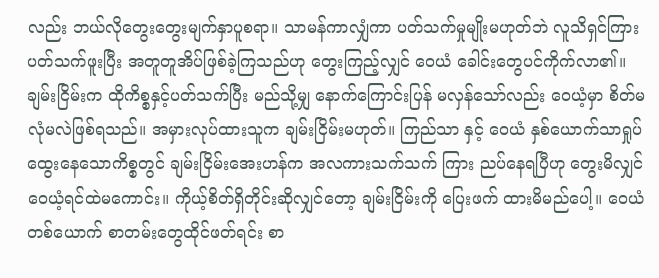လည်း ဘယ်လိုတွေးတွေးမျက်နှာပူစရာ။ သာမန်ကာလျှံကာ ပတ်သက်မှုမျိုးမဟုတ်ဘဲ လူသိရှင်ကြားပတ်သက်ဖူးပြီး အတူတူအိပ်ဖြစ်ခဲ့ကြသည်ဟု တွေးကြည့်လျှင် ဝေယံ ခေါင်းတွေပင်ကိုက်လာ၏။ ချမ်းငြိမ်းက ထိုကိစ္စနှင့်ပတ်သက်ပြီး မည်သို့မျှ နောက်ကြောင်းပြန် မလှန်သော်လည်း ဝေယံ့မှာ စိတ်မလုံမလဲဖြစ်ရသည်။ အမှားလုပ်ထားသူက ချမ်းငြိမ်းမဟုတ်။ ကြည်သာ နှင့် ဝေယံ နှစ်ယောက်သာရှုပ်ထွေးနေသောကိစ္စတွင် ချမ်းငြိမ်းအေးဟန်က အလကားသက်သက် ကြား ညပ်နေရပြီဟု တွေးမိလျှင် ဝေယံ့ရင်ထဲမကောင်း။ ကိုယ့်စိတ်ရှိတိုင်းဆိုလျှင်တော့ ချမ်းငြိမ်းကို ပြေးဖက် ထားမိမည်ပေါ့။ ဝေယံ တစ်ယောက် စာတမ်းတွေထိုင်ဖတ်ရင်း စာ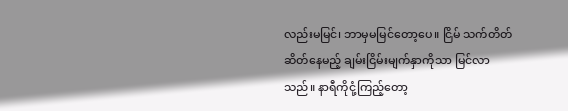လည်းမမြင်၊ ဘာမှမမြင်တော့ပေ။ ငြိမ် သက်တိတ်ဆိတ်နေမည့် ချမ်းငြိမ်းမျက်နှာကိုသာ မြင်လာသည်။ နာရီကိုငုံ့ကြည့်တော့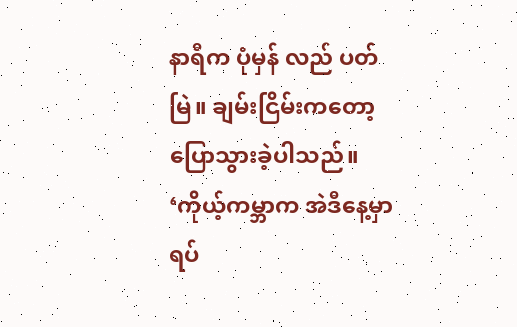နာရီက ပုံမှန် လည် ပတ်မြဲ။ ချမ်းငြိမ်းကတော့ ပြောသွားခဲ့ပါသည်။ ‘ကိုယ့်ကမ္ဘာက အဲဒီနေ့မှာရပ်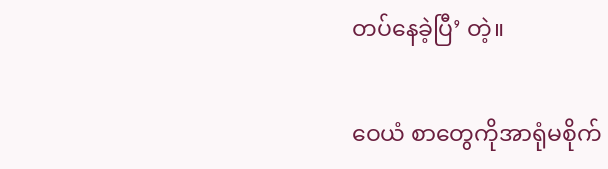တပ်နေခဲ့ပြီ’ တဲ့။

ဝေယံ စာတွေကိုအာရုံမစိုက်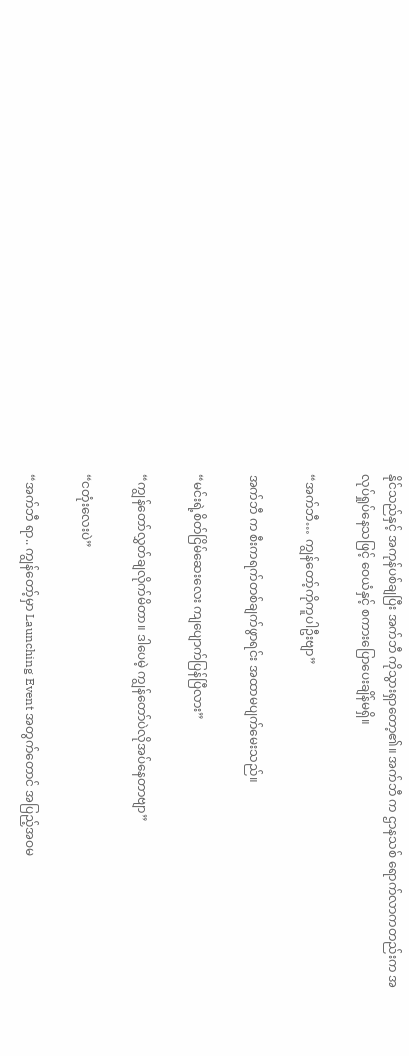နိုင်သည်နှင့် အကုန်ပစ်ချပြီး အက်ဘီ ကိုသွားရှာတော့၏။ အက်ဘီ က ဌာနသစ် ရောက်လာကတည်းက အလုပ်ရှုပ်နေသဖြင့် ဝေယံနှင့် စကားပြောပေးချိန်မရှိ။

“အက်ဘီ… ကျွန်တော့်ကိုကူပါဦးဗျာ”

အက်ဘီ က စီးကရက်တစ်ချက်ဖွာရင်း အထာမပျက်မေးသည်။

“မင်းရဲ့စိတ်ငြိမ်ဆေးလေး ကျပျောက်ပြန်ပြီလား”

“ကျွန်တော်လွှတ်ချလိုက်မိတာ။ ဒါပေမဲ့ ကျွန်တော်ပဲလိုအပ်နေတာဗျာ”

“ငတုံးလေးပဲ”

“အက်ဘီ ရာ.. ကျွန်တော့်မှာ Launching Event အတွက်တောင် အပြည့်အဝမ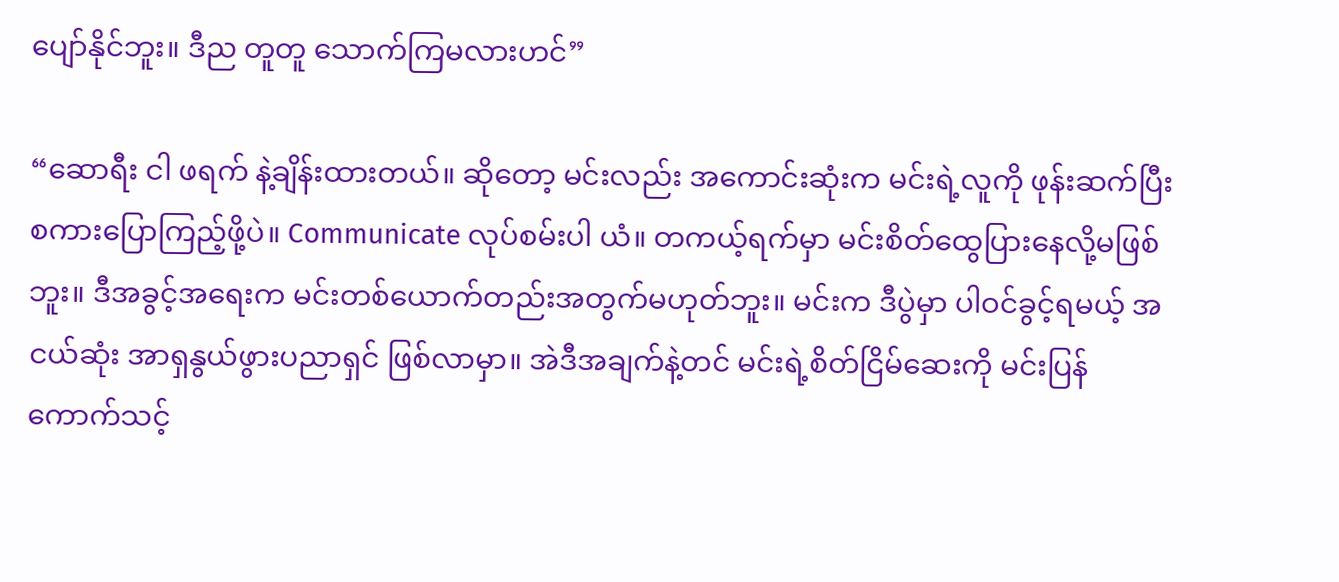ပျော်နိုင်ဘူး။ ဒီည တူတူ သောက်ကြမလားဟင်”

“ဆောရီး ငါ ဖရက် နဲ့ချိန်းထားတယ်။ ဆိုတော့ မင်းလည်း အကောင်းဆုံးက မင်းရဲ့လူကို ဖုန်းဆက်ပြီး စကားပြောကြည့်ဖို့ပဲ။ Communicate လုပ်စမ်းပါ ယံ။ တကယ့်ရက်မှာ မင်းစိတ်ထွေပြားနေလို့မဖြစ်ဘူး။ ဒီအခွင့်အရေးက မင်းတစ်ယောက်တည်းအတွက်မဟုတ်ဘူး။ မင်းက ဒီပွဲမှာ ပါဝင်ခွင့်ရမယ့် အငယ်ဆုံး အာရှနွယ်ဖွားပညာရှင် ဖြစ်လာမှာ။ အဲဒီအချက်နဲ့တင် မင်းရဲ့စိတ်ငြိမ်ဆေးကို မင်းပြန်ကောက်သင့်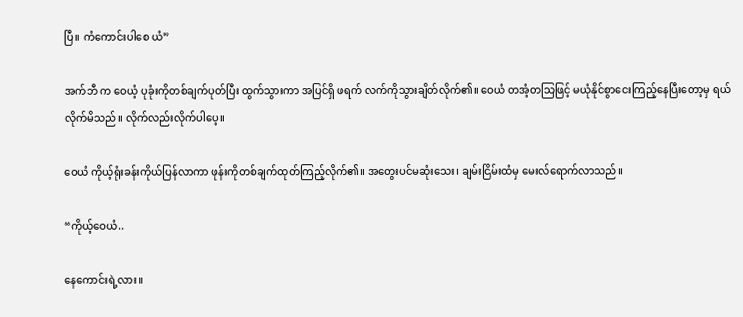ပြီ။ ကံကောင်းပါစေ ယံ”

အက်ဘီ က ဝေယံ့ ပုခုံးကိုတစ်ချက်ပုတ်ပြီး ထွက်သွားကာ အပြင်ရှိ ဖရက် လက်ကိုသွားချိတ်လိုက်၏။ ဝေယံ တအံ့တသြဖြင့် မယုံနိုင်စွာငေးကြည့်နေပြီးတော့မှ ရယ်လိုက်မိသည်။ လိုက်လည်းလိုက်ပါပေ့။

ဝေယံ ကိုယ့်ရုံးခန်းကိုယ်ပြန်လာကာ ဖုန်းကိုတစ်ချက်ထုတ်ကြည့်လိုက်၏။ အတွေးပင်မဆုံးသေး၊ ချမ်းငြိမ်းထံမှ မေးလ်ရောက်လာသည်။

“ကိုယ့်ဝေယံ..

နေကောင်းရဲ့လား။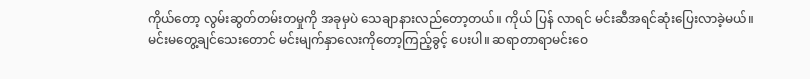ကိုယ်တော့ လွမ်းဆွတ်တမ်းတမှုကို အခုမှပဲ သေချာနားလည်တော့တယ်။ ကိုယ် ပြန် လာရင် မင်းဆီအရင်ဆုံးပြေးလာခဲ့မယ်။ မင်းမတွေ့ချင်သေးတောင် မင်းမျက်နှာလေးကိုတော့ကြည့်ခွင့် ပေးပါ။ ဆရာတာရာမင်းဝေ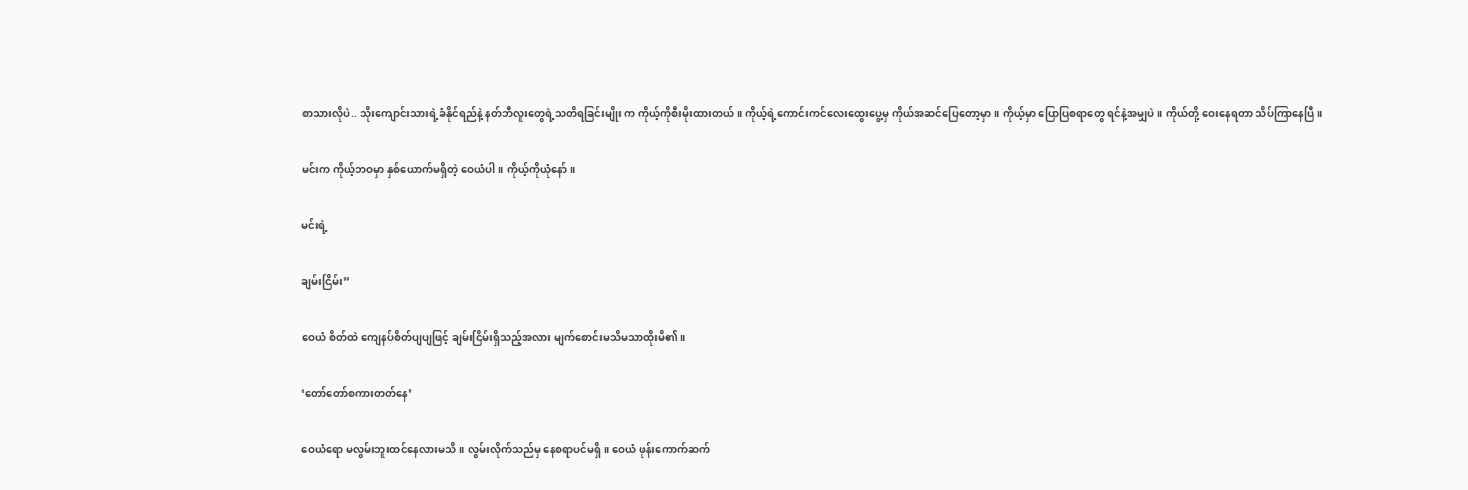စာသားလိုပဲ.. သိုးကျောင်းသားရဲ့ခံနိုင်ရည်နဲ့ နတ်ဘီလူးတွေရဲ့သတိရခြင်းမျိုး က ကိုယ့်ကိုစီးမိုးထားတယ်။ ကိုယ့်ရဲ့ကောင်းကင်လေးထွေးပွေ့မှ ကိုယ်အဆင်ပြေတော့မှာ။ ကိုယ့်မှာ ပြောပြစရာတွေ ရင်နဲ့အမျှပဲ။ ကိုယ်တို့ ဝေးနေရတာ သိပ်ကြာနေပြီ။

မင်းက ကိုယ့်ဘဝမှာ နှစ်ယောက်မရှိတဲ့ ဝေယံပါ။ ကိုယ့်ကိုယုံနော်။

မင်းရဲ့

ချမ်းငြိမ်း”

ဝေယံ စိတ်ထဲ ကျေနပ်စိတ်ပျပျဖြင့် ချမ်းငြိမ်းရှိသည့်အလား မျက်စောင်းမသိမသာထိုးမိ၏။

‘တော်တော်စကားတတ်နေ’

ဝေယံရော မလွမ်းဘူးထင်နေလားမသိ။ လွမ်းလိုက်သည်မှ နေစရာပင်မရှိ။ ဝေယံ ဖုန်းကောက်ဆက်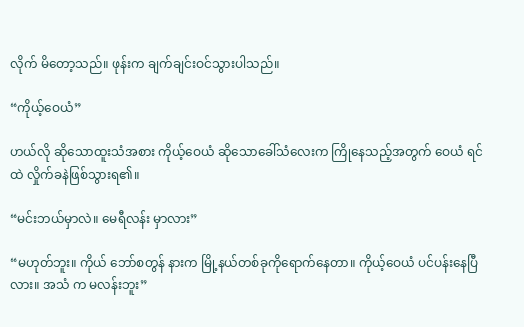လိုက် မိတော့သည်။ ဖုန်းက ချက်ချင်းဝင်သွားပါသည်။

“ကိုယ့်ဝေယံ”

ဟယ်လို ဆိုသောထူးသံအစား ကိုယ့်ဝေယံ ဆိုသောခေါ်သံလေးက ကြိုနေသည့်အတွက် ဝေယံ ရင်ထဲ လှိုက်ခနဲဖြစ်သွားရ၏။

“မင်းဘယ်မှာလဲ။ မေရီလန်း မှာလား”

“မဟုတ်ဘူး။ ကိုယ် ဘော်စတွန် နားက မြို့နယ်တစ်ခုကိုရောက်နေတာ။ ကိုယ့်ဝေယံ ပင်ပန်းနေပြီလား။ အသံ က မလန်းဘူး”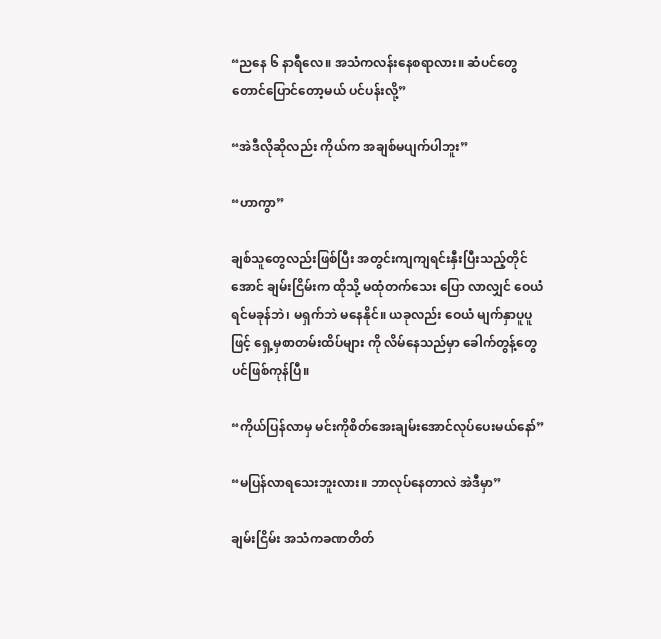“ညနေ ၆ နာရီလေ။ အသံကလန်းနေစရာလား။ ဆံပင်တွေတောင်ပြောင်တော့မယ် ပင်ပန်းလို့”

“အဲဒီလိုဆိုလည်း ကိုယ်က အချစ်မပျက်ပါဘူး”

“ဟာကွာ”

ချစ်သူတွေလည်းဖြစ်ပြီး အတွင်းကျကျရင်းနှီးပြီးသည့်တိုင်အောင် ချမ်းငြိမ်းက ထိုသို့ မထုံတက်သေး ပြော လာလျှင် ဝေယံ ရင်မခုန်ဘဲ၊ မရှက်ဘဲ မနေနိုင်။ ယခုလည်း ဝေယံ မျက်နှာပူပူဖြင့် ရှေ့မှစာတမ်းထိပ်များ ကို လိမ်နေသည်မှာ ခေါက်တွန့်တွေပင်ဖြစ်ကုန်ပြီ။

“ကိုယ်ပြန်လာမှ မင်းကိုစိတ်အေးချမ်းအောင်လုပ်ပေးမယ်နော်”

“မပြန်လာရသေးဘူးလား။ ဘာလုပ်နေတာလဲ အဲဒီမှာ”

ချမ်းငြိမ်း အသံကခဏတိတ်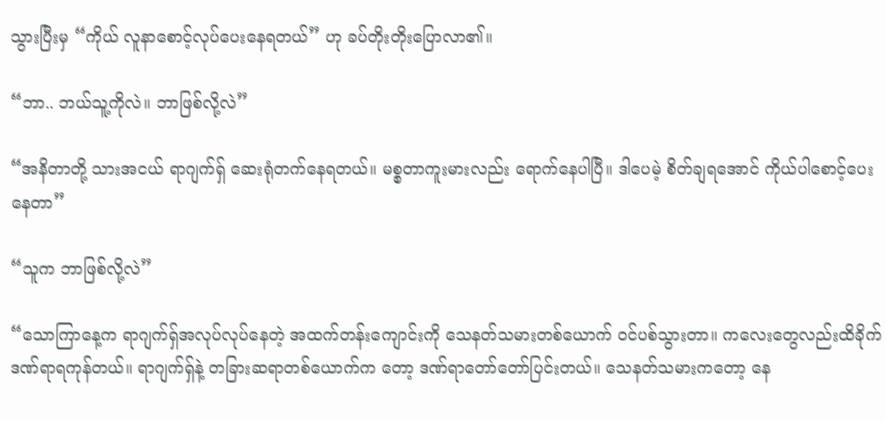သွားပြီးမှ “ကိုယ် လူနာစောင့်လုပ်ပေးနေရတယ်” ဟု ခပ်တိုးတိုးပြောလာ၏။

“ဘာ.. ဘယ်သူ့ကိုလဲ။ ဘာဖြစ်လို့လဲ”

“အနိတာတို့ သားအငယ် ရာဂျက်ရှ် ဆေးရုံတက်နေရတယ်။ မစ္စတာကူးမားလည်း ရောက်နေပါပြီ။ ဒါပေမဲ့ စိတ်ချရအောင် ကိုယ်ပါစောင့်ပေးနေတာ”

“သူက ဘာဖြစ်လို့လဲ”

“သောကြာနေ့က ရာဂျက်ရှ်အလုပ်လုပ်နေတဲ့ အထက်တန်းကျောင်းကို သေနတ်သမားတစ်ယောက် ဝင်ပစ်သွားတာ။ ကလေးတွေလည်းထိခိုက်ဒဏ်ရာရကုန်တယ်။ ရာဂျက်ရှ်နဲ့ တခြားဆရာတစ်ယောက်က တော့ ဒဏ်ရာတော်တော်ပြင်းတယ်။ သေနတ်သမားကတော့ နေ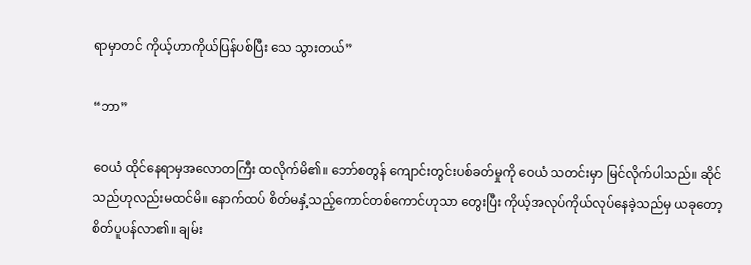ရာမှာတင် ကိုယ့်ဟာကိုယ်ပြန်ပစ်ပြီး သေ သွားတယ်”

“ဘာ”

ဝေယံ ထိုင်နေရာမှအလောတကြီး ထလိုက်မိ၏။ ဘော်စတွန် ကျောင်းတွင်းပစ်ခတ်မှုကို ဝေယံ သတင်းမှာ မြင်လိုက်ပါသည်။ ဆိုင်သည်ဟုလည်းမထင်မိ။ နောက်ထပ် စိတ်မနှံ့သည့်ကောင်တစ်ကောင်ဟုသာ တွေးပြီး ကိုယ့်အလုပ်ကိုယ်လုပ်နေခဲ့သည်မှ ယခုတော့ စိတ်ပူပန်လာ၏။ ချမ်း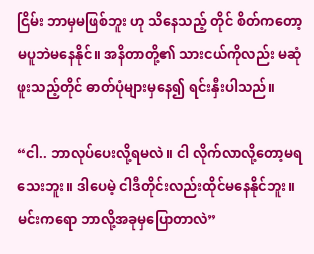ငြိမ်း ဘာမှမဖြစ်ဘူး ဟု သိနေသည့် တိုင် စိတ်ကတော့ မပူဘဲမနေနိုင်။ အနိတာတို့၏ သားငယ်ကိုလည်း မဆုံဖူးသည့်တိုင် ဓာတ်ပုံများမှနေ၍ ရင်းနှီးပါသည်။

“ငါ.. ဘာလုပ်ပေးလို့ရမလဲ။ ငါ လိုက်လာလို့တော့မရသေးဘူး။ ဒါပေမဲ့ ငါဒီတိုင်းလည်းထိုင်မနေနိုင်ဘူး။ မင်းကရော ဘာလို့အခုမှပြောတာလဲ”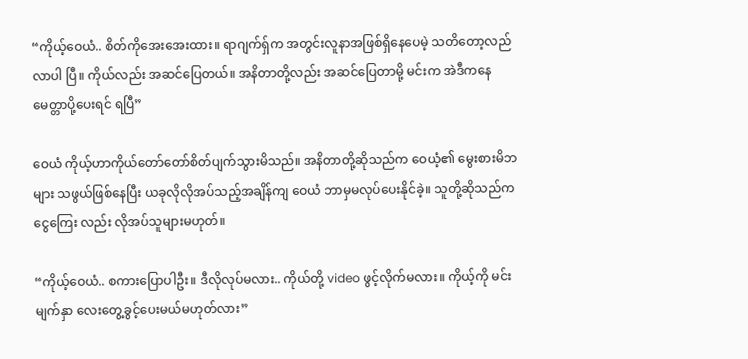“ကိုယ့်ဝေယံ.. စိတ်ကိုအေးအေးထား။ ရာဂျက်ရှ်က အတွင်းလူနာအဖြစ်ရှိနေပေမဲ့ သတိတော့လည်လာပါ ပြီ။ ကိုယ်လည်း အဆင်ပြေတယ်။ အနိတာတို့လည်း အဆင်ပြေတာမို့ မင်းက အဲဒီကနေ မေတ္တာပို့ပေးရင် ရပြီ”

ဝေယံ ကိုယ့်ဟာကိုယ်တော်တော်စိတ်ပျက်သွားမိသည်။ အနိတာတို့ဆိုသည်က ဝေယံ့၏ မွေးစားမိဘများ သဖွယ်ဖြစ်နေပြီး ယခုလိုလိုအပ်သည့်အချိန်ကျ ဝေယံ ဘာမှမလုပ်ပေးနိုင်ခဲ့။ သူတို့ဆိုသည်က ငွေကြေး လည်း လိုအပ်သူများမဟုတ်။

“ကိုယ့်ဝေယံ.. စကားပြောပါဦး။ ဒီလိုလုပ်မလား.. ကိုယ်တို့ video ဖွင့်လိုက်မလား။ ကိုယ့်ကို မင်းမျက်နှာ လေးတွေ့ခွင့်ပေးမယ်မဟုတ်လား”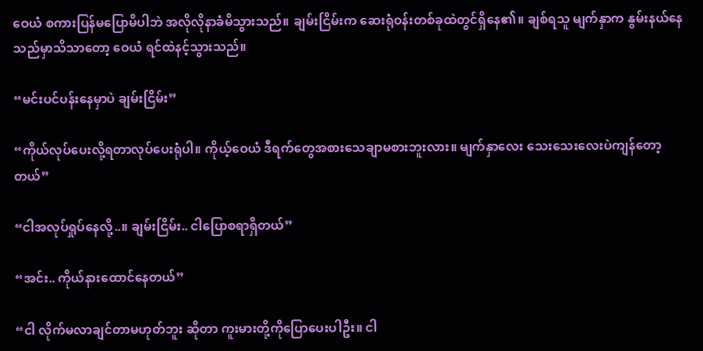ဝေယံ စကားပြန်မပြောမိပါဘဲ အလိုလိုနာခံမိသွားသည်။ ချမ်းငြိမ်းက ဆေးရုံဝန်းတစ်ခုထဲတွင်ရှိနေ၏။ ချစ်ရသူ မျက်နှာက နွမ်းနယ်နေသည်မှာသိသာတော့ ဝေယံ ရင်ထဲနင့်သွားသည်။

“မင်းပင်ပန်းနေမှာပဲ ချမ်းငြိမ်း”

“ကိုယ်လုပ်ပေးလို့ရတာလုပ်ပေးရုံပါ။ ကိုယ့်ဝေယံ ဒီရက်တွေအစားသေချာမစားဘူးလား။ မျက်နှာလေး သေးသေးလေးပဲကျန်တော့တယ်”

“ငါအလုပ်ရှုပ်နေလို့..။ ချမ်းငြိမ်း.. ငါပြောစရာရှိတယ်”

“အင်း.. ကိုယ်နားထောင်နေတယ်”

“ငါ လိုက်မလာချင်တာမဟုတ်ဘူး ဆိုတာ ကူးမားတို့ကိုပြောပေးပါဦး။ ငါ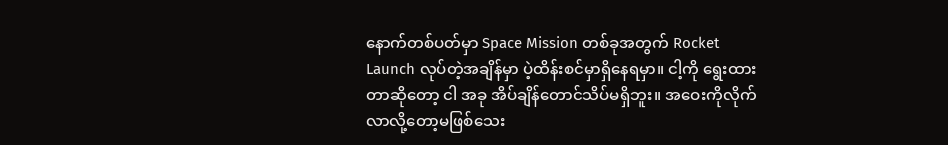နောက်တစ်ပတ်မှာ Space Mission တစ်ခုအတွက် Rocket Launch လုပ်တဲ့အချိန်မှာ ပဲ့ထိန်းစင်မှာရှိနေရမှာ။ ငါ့ကို ရွေးထား တာဆိုတော့ ငါ အခု အိပ်ချိန်တောင်သိပ်မရှိဘူး။ အဝေးကိုလိုက်လာလို့တော့မဖြစ်သေး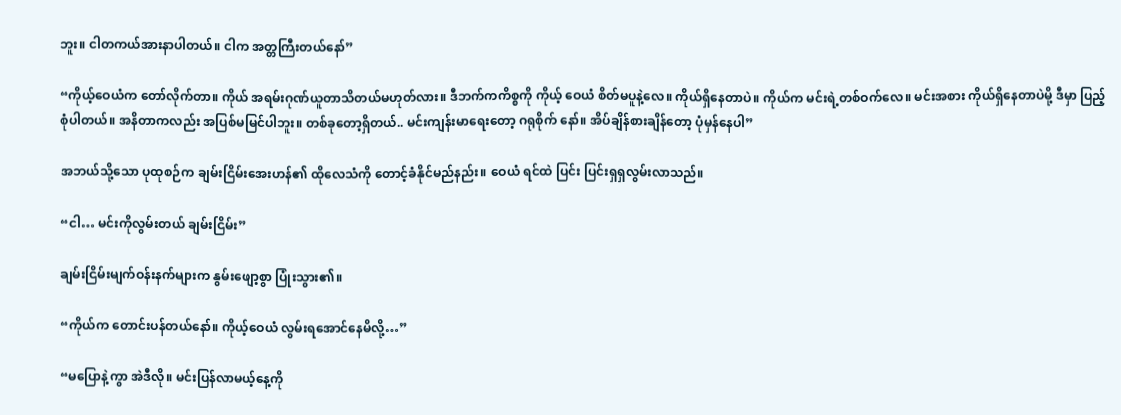ဘူး။ ငါတကယ်အားနာပါတယ်။ ငါက အတ္တကြီးတယ်နော်”

“ကိုယ့်ဝေယံက တော်လိုက်တာ။ ကိုယ် အရမ်းဂုဏ်ယူတာသိတယ်မဟုတ်လား။ ဒီဘက်ကကိစ္စကို ကိုယ့် ဝေယံ စိတ်မပူနဲ့လေ။ ကိုယ်ရှိနေတာပဲ။ ကိုယ်က မင်းရဲ့တစ်ဝက်လေ။ မင်းအစား ကိုယ်ရှိနေတာပဲမို့ ဒီမှာ ပြည့်စုံပါတယ်။ အနိတာကလည်း အပြစ်မမြင်ပါဘူး။ တစ်ခုတော့ရှိတယ်.. မင်းကျန်းမာရေးတော့ ဂရုစိုက် နော်။ အိပ်ချိန်စားချိန်တော့ ပုံမှန်နေပါ”

အဘယ်သို့သော ပုထုစဉ်က ချမ်းငြိမ်းအေးဟန်၏ ထိုလေသံကို တောင့်ခံနိုင်မည်နည်း။ ဝေယံ ရင်ထဲ ပြင်း ပြင်းရှရှလွမ်းလာသည်။

“ငါ… မင်းကိုလွမ်းတယ် ချမ်းငြိမ်း”

ချမ်းငြိမ်းမျက်ဝန်းနက်များက နွမ်းဖျော့စွာ ပြုံးသွား၏။

“ကိုယ်က တောင်းပန်တယ်နော်။ ကိုယ့်ဝေယံ လွမ်းရအောင်နေမိလို့…”

“မပြောနဲ့ကွာ အဲဒီလို။ မင်းပြန်လာမယ့်နေ့ကို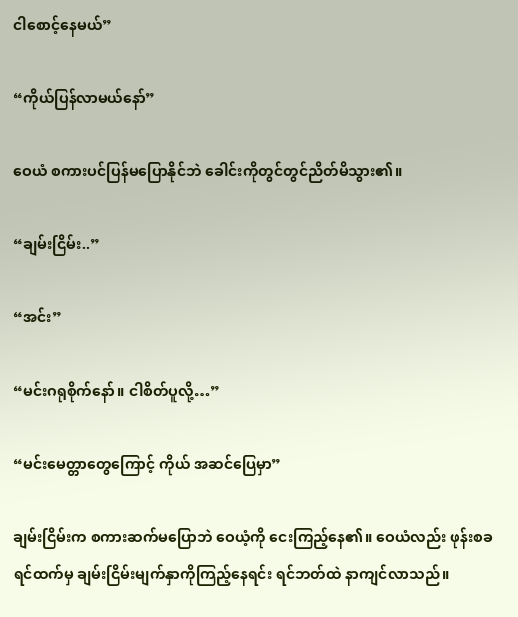ငါစောင့်နေမယ်”

“ကိုယ်ပြန်လာမယ်နော်”

ဝေယံ စကားပင်ပြန်မပြောနိုင်ဘဲ ခေါင်းကိုတွင်တွင်ညိတ်မိသွား၏။

“ချမ်းငြိမ်း..”

“အင်း”

“မင်းဂရုစိုက်နော်။ ငါစိတ်ပူလို့…”

“မင်းမေတ္တာတွေကြောင့် ကိုယ် အဆင်ပြေမှာ”

ချမ်းငြိမ်းက စကားဆက်မပြောဘဲ ဝေယံ့ကို ငေးကြည့်နေ၏။ ဝေယံလည်း ဖုန်းစခရင်ထက်မှ ချမ်းငြိမ်းမျက်နှာကိုကြည့်နေရင်း ရင်ဘတ်ထဲ နာကျင်လာသည်။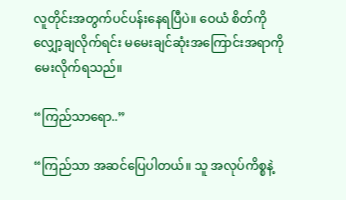လူတိုင်းအတွက်ပင်ပန်းနေရပြီပဲ။ ဝေယံ စိတ်ကိုလျှော့ချလိုက်ရင်း မမေးချင်ဆုံးအကြောင်းအရာကို မေးလိုက်ရသည်။

“ကြည်သာရော..”

“ကြည်သာ အဆင်ပြေပါတယ်။ သူ အလုပ်ကိစ္စနဲ့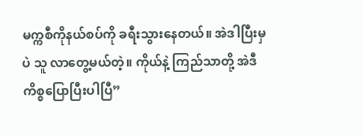မက္ကစီကိုနယ်စပ်ကို ခရီးသွားနေတယ်။ အဲဒါပြီးမှပဲ သူ လာတွေ့မယ်တဲ့။ ကိုယ်နဲ့ ကြည်သာတို့ အဲဒီကိစ္စပြောပြီးပါပြီ”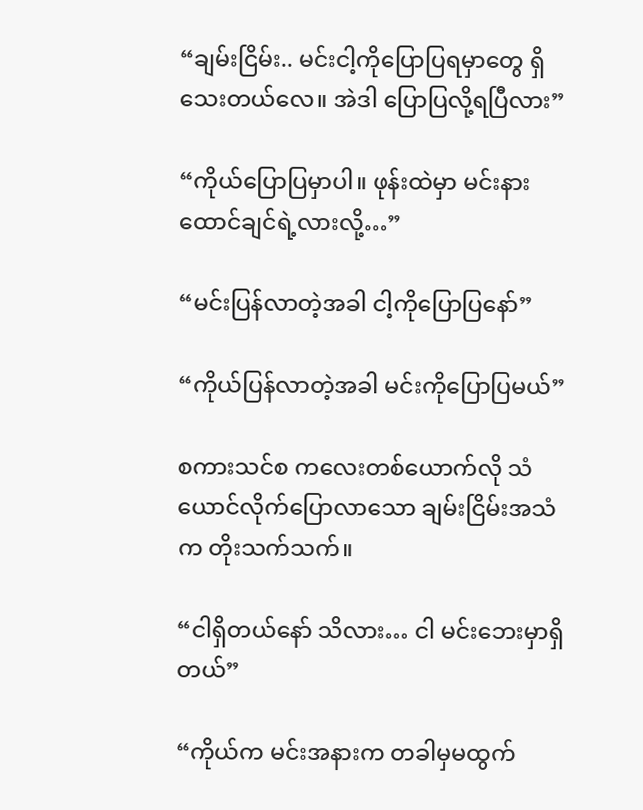“ချမ်းငြိမ်း.. မင်းငါ့ကိုပြောပြရမှာတွေ ရှိသေးတယ်လေ။ အဲဒါ ပြောပြလို့ရပြီလား”

“ကိုယ်ပြောပြမှာပါ။ ဖုန်းထဲမှာ မင်းနားထောင်ချင်ရဲ့လားလို့…”

“မင်းပြန်လာတဲ့အခါ ငါ့ကိုပြောပြနော်”

“ကိုယ်ပြန်လာတဲ့အခါ မင်းကိုပြောပြမယ်”

စကားသင်စ ကလေးတစ်ယောက်လို သံယောင်လိုက်ပြောလာသော ချမ်းငြိမ်းအသံက တိုးသက်သက်။

“ငါရှိတယ်နော် သိလား… ငါ မင်းဘေးမှာရှိတယ်”

“ကိုယ်က မင်းအနားက တခါမှမထွက်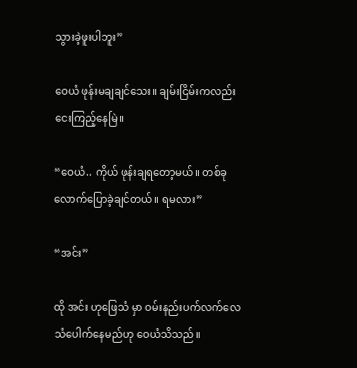သွားခဲ့ဖူးပါဘူး”

ဝေယံ ဖုန်းမချချင်သေး။ ချမ်းငြိမ်းကလည်း ငေးကြည့်နေမြဲ။

“ဝေယံ.. ကိုယ် ဖုန်းချရတော့မယ်။ တစ်ခုလောက်ပြောခဲ့ချင်တယ်။ ရမလား”

“အင်း”

ထို အင်း ဟုဖြေသံ မှာ ဝမ်းနည်းပက်လက်လေသံပေါက်နေမည်ဟု ဝေယံသိသည်။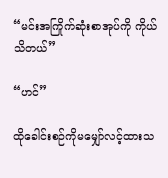“မင်းအကြိုက်ဆုံးစာအုပ်ကို ကိုယ်သိတယ်”

“ဟင်”

ထိုခေါင်းစဉ်ကိုမမျှော်လင့်ထားသ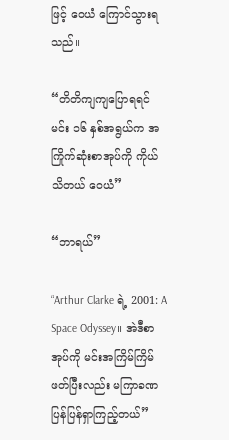ဖြင့် ဝေယံ ကြောင်သွားရသည်။

“တိတိကျကျပြောရရင် မင်း ၁၆ နှစ်အရွယ်က အကြိုက်ဆုံးစာအုပ်ကို ကိုယ်သိတယ် ဝေယံ”

“ဘာရယ်”

“Arthur Clarke ရဲ့ 2001: A Space Odyssey။ အဲဒီစာအုပ်ကို မင်းအကြိမ်ကြိမ်ဖတ်ပြီးလည်း မကြာခဏ ပြန်ပြန်ရှာကြည့်တယ်”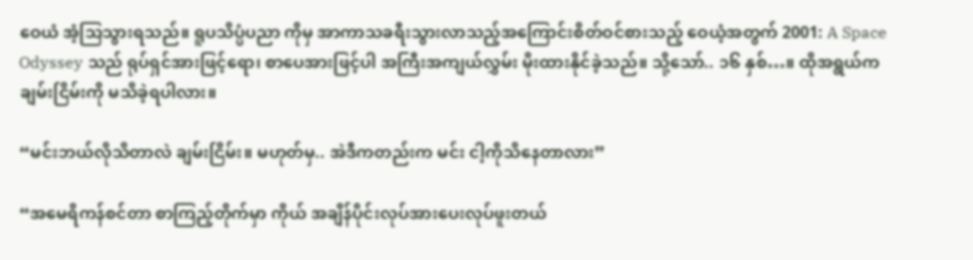ဝေယံ အံ့သြသွားရသည်။ ရူပသိပ္ပံပညာ ကိုမှ အာကာသခရီးသွားလာသည့်အကြောင်းစိတ်ဝင်စားသည့် ဝေယံ့အတွက် 2001: A Space Odyssey သည် ရုပ်ရှင်အားဖြင့်ရော၊ စာပေအားဖြင့်ပါ အကြီးအကျယ်လွှမ်း မိုးထားနိုင်ခဲ့သည်။ သို့သော်.. ၁၆ နှစ်…။ ထိုအရွယ်က ချမ်းငြိမ်းကို မသိခဲ့ရပါလား။

“မင်းဘယ်လိုသိတာလဲ ချမ်းငြိမ်း။ မဟုတ်မှ.. အဲဒီကတည်းက မင်း ငါ့ကိုသိနေတာလား”

“အမေရိကန်စင်တာ စာကြည့်တိုက်မှာ ကိုယ် အချိန်ပိုင်းလုပ်အားပေးလုပ်ဖူးတယ်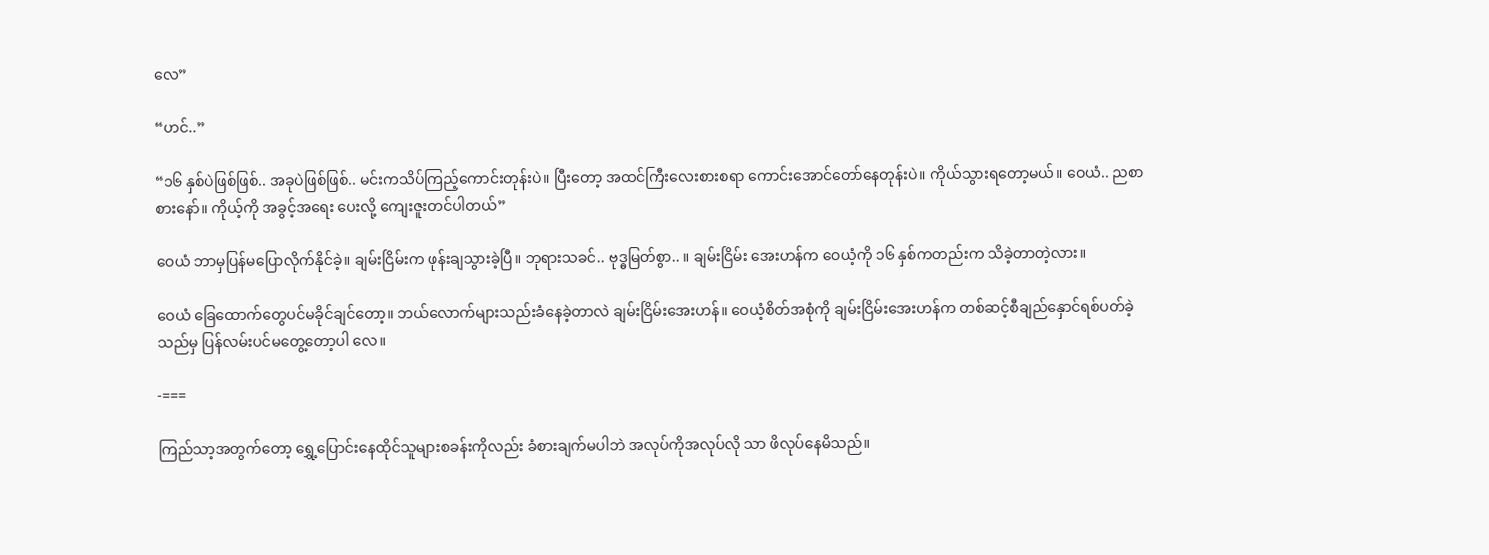လေ”

“ဟင်..”

“၁၆ နှစ်ပဲဖြစ်ဖြစ်.. အခုပဲဖြစ်ဖြစ်.. မင်းကသိပ်ကြည့်ကောင်းတုန်းပဲ။ ပြီးတော့ အထင်ကြီးလေးစားစရာ ကောင်းအောင်တော်နေတုန်းပဲ။ ကိုယ်သွားရတော့မယ်။ ဝေယံ.. ညစာစားနော်။ ကိုယ့်ကို အခွင့်အရေး ပေးလို့ ကျေးဇူးတင်ပါတယ်”

ဝေယံ ဘာမှပြန်မပြောလိုက်နိုင်ခဲ့။ ချမ်းငြိမ်းက ဖုန်းချသွားခဲ့ပြီ။ ဘုရားသခင်.. ဗုဒ္ဓမြတ်စွာ.. ။ ချမ်းငြိမ်း အေးဟန်က ဝေယံ့ကို ၁၆ နှစ်ကတည်းက သိခဲ့တာတဲ့လား။

ဝေယံ ခြေထောက်တွေပင်မခိုင်ချင်တော့။ ဘယ်လောက်များသည်းခံနေခဲ့တာလဲ ချမ်းငြိမ်းအေးဟန်။ ဝေယံ့စိတ်အစုံကို ချမ်းငြိမ်းအေးဟန်က တစ်ဆင့်စီချည်နှောင်ရစ်ပတ်ခဲ့သည်မှ ပြန်လမ်းပင်မတွေ့တော့ပါ လေ။

-===

ကြည်သာ့အတွက်တော့ ရွှေ့ပြောင်းနေထိုင်သူများစခန်းကိုလည်း ခံစားချက်မပါဘဲ အလုပ်ကိုအလုပ်လို သာ ဖိလုပ်နေမိသည်။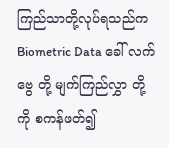ကြည်သာတို့လုပ်ရသည်က Biometric Data ခေါ် လက်ဗွေ တို့ မျက်ကြည်လွှာ တို့ ကို စကန်ဖတ်၍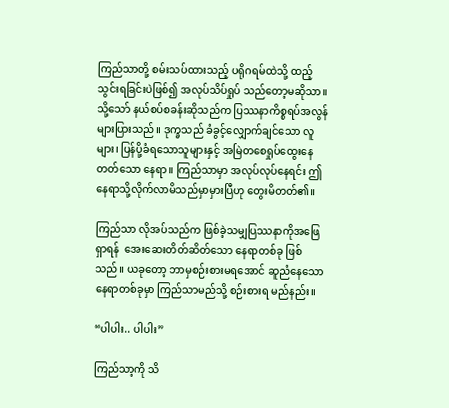ကြည်သာတို့ စမ်းသပ်ထားသည့် ပရိုဂရမ်ထဲသို့ ထည့်သွင်းရခြင်းပဲဖြစ်၍ အလုပ်သိပ်ရှုပ် သည်တော့မဆိုသာ။ သို့သော် နယ်စပ်စခန်းဆိုသည်က ပြဿနာကိစ္စရပ်အလွန်များပြားသည်။ ဒုက္ခသည် ခံခွင့်လျှောက်ချင်သော လူများ၊ ပြန်ပို့ခံရသောသူများနှင့် အမြဲတစေရှုပ်ထွေးနေတတ်သော နေရာ။ ကြည်သာမှာ အလုပ်လုပ်နေရင်း ဤနေရာသို့လိုက်လာမိသည်မှာမှားပြီဟု တွေးမိတတ်၏။

ကြည်သာ လိုအပ်သည်က ဖြစ်ခဲ့သမျှပြဿနာကိုအဖြေရှာရန်  အေးဆေးတိတ်ဆိတ်သော နေရာတစ်ခု ဖြစ်သည်။ ယခုတော့ ဘာမှစဉ်းစားမရအောင် ဆူညံနေသော နေရာတစ်ခုမှာ ကြည်သာမည်သို့ စဉ်းစားရ မည်နည်း။

“ပါပါး.. ပါပါး”

ကြည်သာ့ကို သိ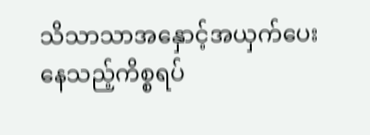သိသာသာအနှောင့်အယှက်ပေးနေသည့်ကိစ္စရပ်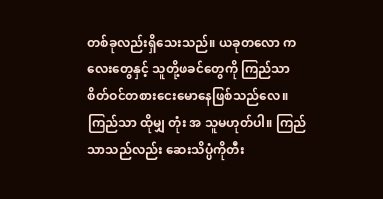တစ်ခုလည်းရှိသေးသည်။ ယခုတလော ကလေးတွေနှင့် သူတို့ဖခင်တွေကို ကြည်သာ စိတ်ဝင်တစားငေးမောနေဖြစ်သည်လေ။ ကြည်သာ ထိုမျှ တုံး အ သူမဟုတ်ပါ။ ကြည်သာသည်လည်း ဆေးသိပ္ပံကိုတီး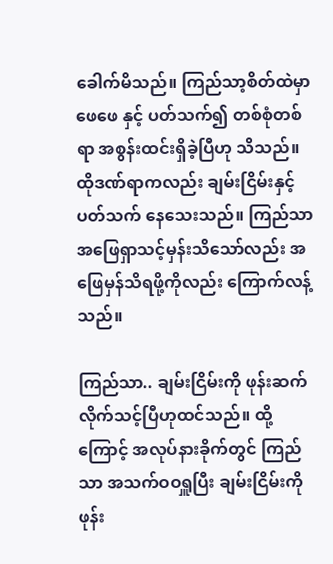ခေါက်မိသည်။ ကြည်သာ့စိတ်ထဲမှာ ဖေဖေ နှင့် ပတ်သက်၍ တစ်စုံတစ်ရာ အစွန်းထင်းရှိခဲ့ပြီဟု သိသည်။ ထိုဒဏ်ရာကလည်း ချမ်းငြိမ်းနှင့်ပတ်သက် နေသေးသည်။ ကြည်သာ အဖြေရှာသင့်မှန်းသိသော်လည်း အဖြေမှန်သိရဖို့ကိုလည်း ကြောက်လန့်သည်။

ကြည်သာ.. ချမ်းငြိမ်းကို ဖုန်းဆက်လိုက်သင့်ပြီဟုထင်သည်။ ထို့ကြောင့် အလုပ်နားခိုက်တွင် ကြည်သာ အသက်ဝဝရှူပြီး ချမ်းငြိမ်းကို ဖုန်း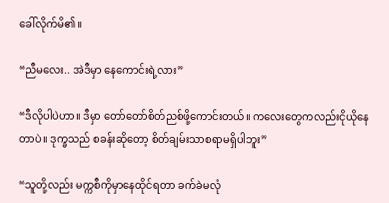ခေါ်လိုက်မိ၏။

“ညီမလေး.. အဲဒီမှာ နေကောင်းရဲ့လား”

“ဒီလိုပါပဲဟာ။ ဒီမှာ တော်တော်စိတ်ညစ်ဖို့ကောင်းတယ်။ ကလေးတွေကလည်းငိုယိုနေတာပဲ။ ဒုက္ခသည် စခန်းဆိုတော့ စိတ်ချမ်းသာစရာမရှိပါဘူး”

“သူတို့လည်း မက္ကစီကိုမှာနေထိုင်ရတာ ခက်ခဲမလုံ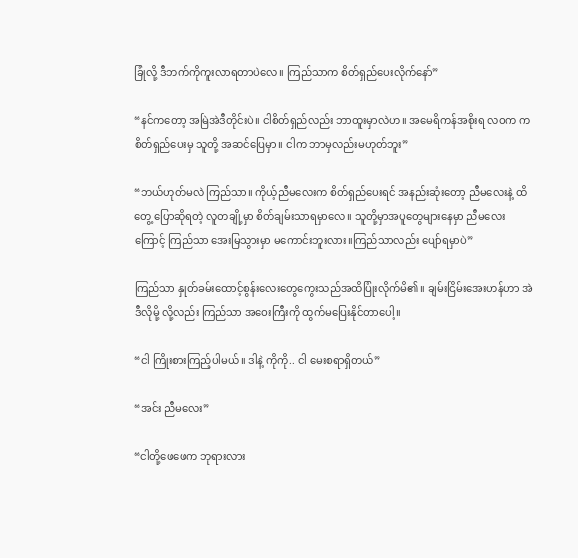ခြုံလို့ ဒီဘက်ကိုကူးလာရတာပဲလေ။ ကြည်သာက စိတ်ရှည်ပေးလိုက်နော်”

“နင်ကတော့ အမြဲအဲဒီတိုင်းပဲ။ ငါစိတ်ရှည်လည်း ဘာထူးမှာလဲဟ။ အမေရိကန်အစိုးရ လဝက က စိတ်ရှည်ပေးမှ သူတို့ အဆင်ပြေမှာ။ ငါက ဘာမှလည်းမဟုတ်ဘူး”

“ဘယ်ဟုတ်မလဲ ကြည်သာ။ ကိုယ့်ညီမလေးက စိတ်ရှည်ပေးရင် အနည်းဆုံးတော့ ညီမလေးနဲ့ ထိတွေ့ ပြောဆိုရတဲ့ လူတချို့မှာ စိတ်ချမ်းသာရမှာလေ။ သူတို့မှာအပူတွေများနေမှာ ညီမလေးကြောင့် ကြည်သာ အေးမြသွားမှာ မကောင်းဘူးလား။ကြည်သာလည်း ပျော်ရမှာပဲ”

ကြည်သာ နှုတ်ခမ်းထောင့်စွန်းလေးတွေကွေးသည်အထိပြုံးလိုက်မိ၏။ ချမ်းငြိမ်းအေးဟန်ဟာ အဲဒီလိုမို့ လို့လည်း ကြည်သာ အဝေးကြီးကို ထွက်မပြေးနိုင်တာပေါ့။

“ငါ ကြိုးစားကြည့်ပါမယ်။ ဒါနဲ့ ကိုကို.. ငါ မေးစရာရှိတယ်”

“အင်း ညီမလေး”

“ငါတို့ဖေဖေက ဘုရားလား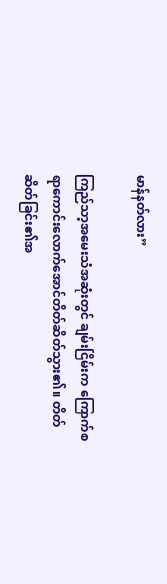မာန်နတ်လား”

ကြည်သာ့အမေးသံအဆုံးတွင် ချမ်းငြိမ်းက ကြောက်စရာကောင်းလောက်အောင်တိတ်ဆိတ်သွား၏။ တိတ်ဆိတ်ခြင်း၏အ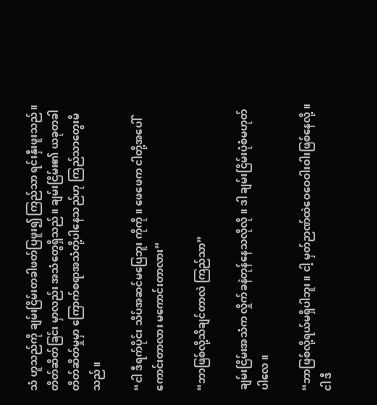သံ ဟူသည်ကို ချမ်းငြိမ်းတခါဖတ်ပြဖူး၍ ကြည်သာ ရင်းနှီးဖူးသည်။ တိတ်ဆိတ်ခြင်း မှာလည်း အသံတွေရှိသည်။ ချမ်းငြိမ်း၏ ယခုတခါတိတ်ဆိတ်မှုမှာ ကြောက်စရာအသံတို့ပါနေသည်ဟု ကြည်သာတွေးမိသည်။

“ငါ ဒီရက်ပိုင်း သိပ်အဆင်မပြေဘူး ကိုကို။ ဖေဖေက ငါတို့အပေါ်ကောင်းတာလား မကောင်းတာလား”

“ဘာဖြစ်လို့သိချင်တာလဲ ကြည်သာ”

ချမ်းငြိမ်းအသံက လှိုက်ခနဲတုန်နေသလိုလို။ ဒါ ချမ်းငြိမ်းပုံစံမဟုတ်ပါလေ။

“ဘာဖြစ်လို့ရယ်မရှိပါဘူး။ ငါ့ မှတ်ဉာဏ်ထဲဝေဝေဝါးဝါးဖြစ်နေလို့။ ငါ ဒီ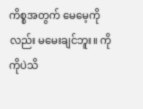ကိစ္စအတွက် မေမေ့ကိုလည်း မမေးချင်ဘူး။ ကိုကိုပဲသိ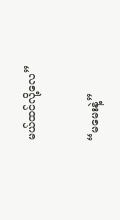မယ်ထင်လို့လေ”

“မမေးနဲ့”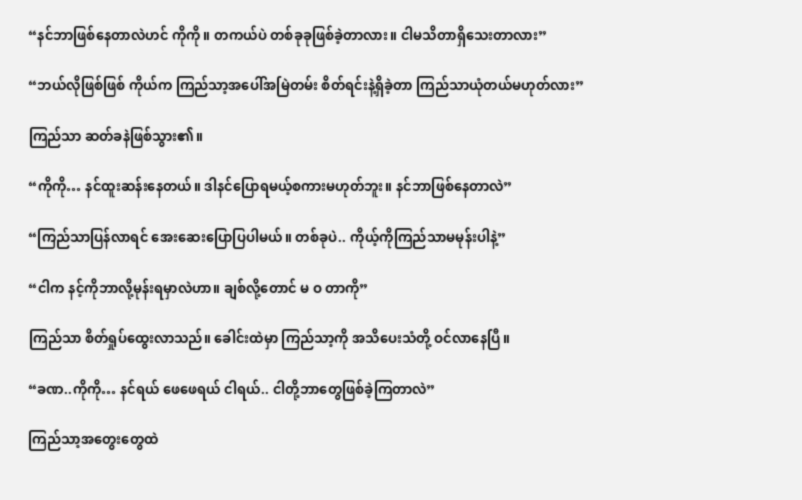“နင်ဘာဖြစ်နေတာလဲဟင် ကိုကို။ တကယ်ပဲ တစ်ခုခုဖြစ်ခဲ့တာလား။ ငါမသိတာရှိသေးတာလား”

“ဘယ်လိုဖြစ်ဖြစ် ကိုယ်က ကြည်သာ့အပေါ်အမြဲတမ်း စိတ်ရင်းနဲ့ရှိခဲ့တာ ကြည်သာယုံတယ်မဟုတ်လား”

ကြည်သာ ဆတ်ခနဲဖြစ်သွား၏။

“ကိုကို… နင်ထူးဆန်းနေတယ်။ ဒါနင်ပြောရမယ့်စကားမဟုတ်ဘူး။ နင်ဘာဖြစ်နေတာလဲ”

“ကြည်သာပြန်လာရင် အေးဆေးပြောပြပါမယ်။ တစ်ခုပဲ.. ကိုယ့်ကိုကြည်သာမမုန်းပါနဲ့”

“ငါက နင့်ကိုဘာလို့မုန်းရမှာလဲဟာ။ ချစ်လို့တောင် မ ဝ တာကို”

ကြည်သာ စိတ်ရှုပ်ထွေးလာသည်။ ခေါင်းထဲမှာ ကြည်သာ့ကို အသိပေးသံတို့ ဝင်လာနေပြီ။

“ခဏ..ကိုကို… နင်ရယ် ဖေဖေရယ် ငါရယ်.. ငါတို့ဘာတွေဖြစ်ခဲ့ကြတာလဲ”

ကြည်သာ့အတွေးတွေထဲ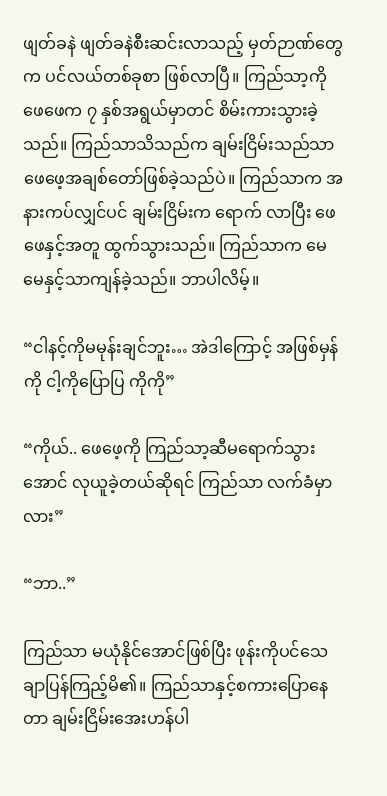ဖျတ်ခနဲ ဖျတ်ခနဲစီးဆင်းလာသည့် မှတ်ဉာဏ်တွေက ပင်လယ်တစ်ခုစာ ဖြစ်လာပြီ။ ကြည်သာ့ကို ဖေဖေက ၇ နှစ်အရွယ်မှာတင် စိမ်းကားသွားခဲ့သည်။ ကြည်သာသိသည်က ချမ်းငြိမ်းသည်သာ ဖေဖေ့အချစ်တော်ဖြစ်ခဲ့သည်ပဲ။ ကြည်သာက အနားကပ်လျှင်ပင် ချမ်းငြိမ်းက ရောက် လာပြီး ဖေဖေနှင့်အတူ ထွက်သွားသည်။ ကြည်သာက မေမေနှင့်သာကျန်ခဲ့သည်။ ဘာပါလိမ့်။

“ငါနင့်ကိုမမုန်းချင်ဘူး… အဲဒါကြောင့် အဖြစ်မှန်ကို ငါ့ကိုပြောပြ ကိုကို”

“ကိုယ်.. ဖေဖေ့ကို ကြည်သာ့ဆီမရောက်သွားအောင် လုယူခဲ့တယ်ဆိုရင် ကြည်သာ လက်ခံမှာလား”

“ဘာ..”

ကြည်သာ မယုံနိုင်အောင်ဖြစ်ပြီး ဖုန်းကိုပင်သေချာပြန်ကြည့်မိ၏။ ကြည်သာနှင့်စကားပြောနေတာ ချမ်းငြိမ်းအေးဟန်ပါ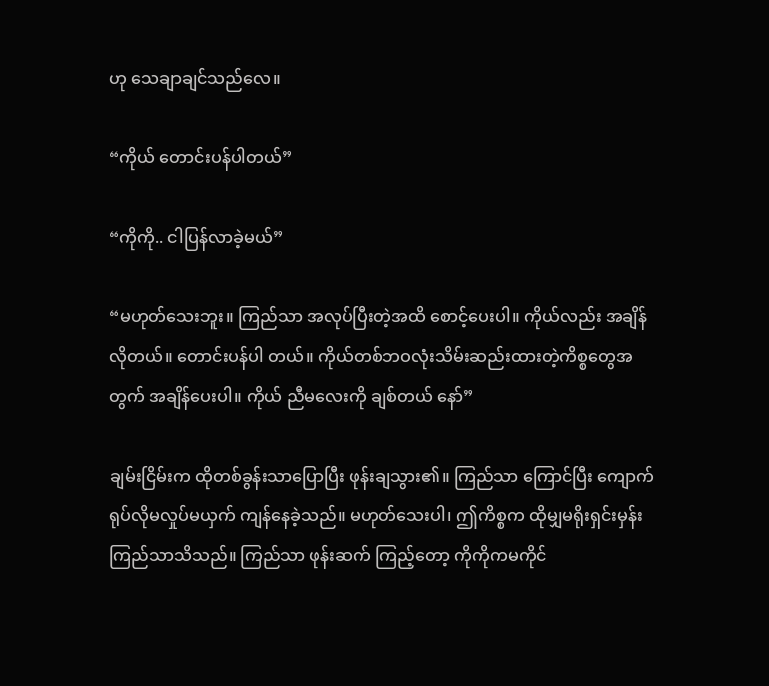ဟု သေချာချင်သည်လေ။

“ကိုယ် တောင်းပန်ပါတယ်”

“ကိုကို.. ငါပြန်လာခဲ့မယ်”

“မဟုတ်သေးဘူး။ ကြည်သာ အလုပ်ပြီးတဲ့အထိ စောင့်ပေးပါ။ ကိုယ်လည်း အချိန်လိုတယ်။ တောင်းပန်ပါ တယ်။ ကိုယ်တစ်ဘဝလုံးသိမ်းဆည်းထားတဲ့ကိစ္စတွေအတွက် အချိန်ပေးပါ။ ကိုယ် ညီမလေးကို ချစ်တယ် နော်”

ချမ်းငြိမ်းက ထိုတစ်ခွန်းသာပြောပြီး ဖုန်းချသွား၏။ ကြည်သာ ကြောင်ပြီး ကျောက်ရုပ်လိုမလှုပ်မယှက် ကျန်နေခဲ့သည်။ မဟုတ်သေးပါ၊ ဤကိစ္စက ထိုမျှမရိုးရှင်းမှန်း ကြည်သာသိသည်။ ကြည်သာ ဖုန်းဆက် ကြည့်တော့ ကိုကိုကမကိုင်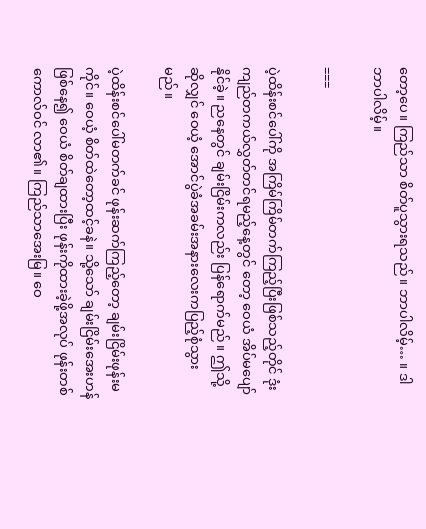တော့ပေ။ ကြည်သာ စိတ်ပူသွားရသည်။ ဘာပါလိမ့်… ။ ဒါ ဘာပါလိမ့်။

===

ပဲ့ထိန်းစင်ပေါ်ကို အကြိမ်ကြိမ်တက်ကြည့်ပြီးဖြစ်သည့်တိုင် ဒုံးကျည်တကယ်လွှတ်တင်ရမည့်နေ့တွင် တော့ ဝေယံ အိပ်မပျော်နိုင်ခဲ့။ ညနေတွင် ချမ်းငြိမ်းကလည်း ပြန်ရောက်မည်။ ဤသို့ဆိုလျှင် ဝေယံ့ အောင်ပွဲခံအခမ်းအနားလေးကပြည့်စုံသွားမည်။

ပဲ့ထိန်းစင်ပေါ်မတက်ခင် ဖုန်းဆက်ကြည့်တော့ ချမ်းငြိမ်းဖုန်းမကိုင်။ ဝေယံ့ စိတ်ထဲတော့ထင့်ခနဲ။ သို့သော် ချမ်းငြိမ်းအေးဟန်ဖြစ်နေ၍ ဝေယံ စိတ်ချထားပြီး ဖုန်းကိုထားခဲ့ဖို့အလုပ် ဖုန်းတစ်ကောလ်ဝင် လာ၏။ ကြည်သာအေးမြ။ ဝေ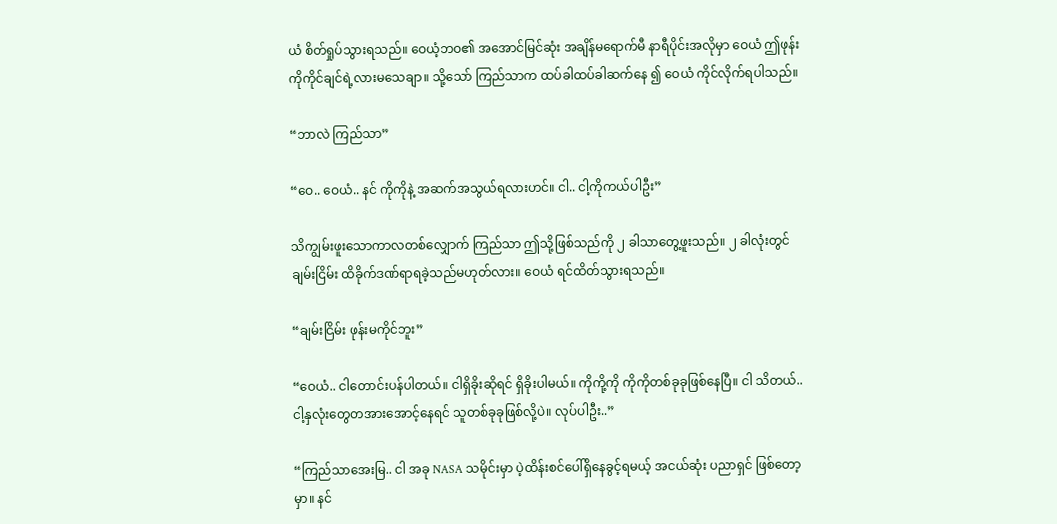ယံ စိတ်ရှုပ်သွားရသည်။ ဝေယံ့ဘဝ၏ အအောင်မြင်ဆုံး အချိန်မရောက်မီ နာရီပိုင်းအလိုမှာ ဝေယံ ဤဖုန်းကိုကိုင်ချင်ရဲ့လားမသေချာ။ သို့သော် ကြည်သာက ထပ်ခါထပ်ခါဆက်နေ ၍ ဝေယံ ကိုင်လိုက်ရပါသည်။

“ဘာလဲ ကြည်သာ”

“ဝေ.. ဝေယံ.. နင် ကိုကိုနဲ့ အဆက်အသွယ်ရလားဟင်။ ငါ.. ငါ့ကိုကယ်ပါဦး”

သိကျွမ်းဖူးသောကာလတစ်လျှောက် ကြည်သာ ဤသို့ဖြစ်သည်ကို ၂ ခါသာတွေ့ဖူးသည်။ ၂ ခါလုံးတွင် ချမ်းငြိမ်း ထိခိုက်ဒဏ်ရာရခဲ့သည်မဟုတ်လား။ ဝေယံ ရင်ထိတ်သွားရသည်။

“ချမ်းငြိမ်း ဖုန်းမကိုင်ဘူး”

“ဝေယံ.. ငါတောင်းပန်ပါတယ်။ ငါရှိခိုးဆိုရင် ရှိခိုးပါမယ်။ ကိုကို့ကို ကိုကိုတစ်ခုခုဖြစ်နေပြီ။ ငါ သိတယ်.. ငါ့နှလုံးတွေတအားအောင့်နေရင် သူတစ်ခုခုဖြစ်လို့ပဲ။ လုပ်ပါဦး..”

“ကြည်သာအေးမြ.. ငါ အခု NASA သမိုင်းမှာ ပဲ့ထိန်းစင်ပေါ်ရှိနေခွင့်ရမယ့် အငယ်ဆုံး ပညာရှင် ဖြစ်တော့မှာ။ နင်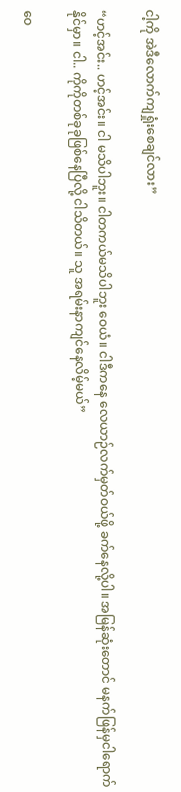ငါ့ကို အဲဒီလောက်ကျရှုံးစေချင်လား”

“ဟင့်အင်း.. ဟင့်အင်း။ ငါ မသိပါဘူး။ ငါတကယ်မသိပါဘူး ဝေယံ။ ငါဒီကနေ လေယာဉ်လက်မှတ်ဝယ်ဖို့ ခက်နေလို့ပါ။ အမြန်ဆုံးတောင် မနက်ဖြန်မှငါရောက်နိုင်မှာ။ ငါ.. ကိုကိုတစ်ခုခုဖြစ်နေပြီလို့ ငါသိတယ်။ သူ အရမ်းနာကျင်နေလိမ့်မယ်”

ဝေ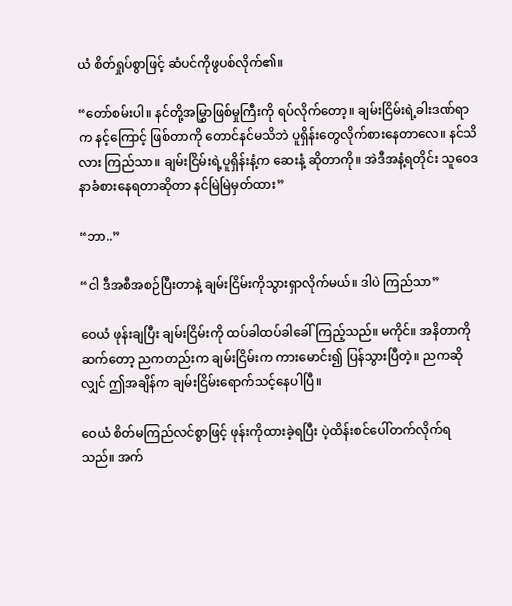ယံ စိတ်ရှုပ်စွာဖြင့် ဆံပင်ကိုဖွပစ်လိုက်၏။

“တော်စမ်းပါ။ နင်တို့အမြွှာဖြစ်မှုကြီးကို ရပ်လိုက်တော့။ ချမ်းငြိမ်းရဲ့ခါးဒဏ်ရာက နင့်ကြောင့် ဖြစ်တာကို တောင်နင်မသိဘဲ ပူရှိန်းတွေလိုက်စားနေတာလေ။ နင်သိလား ကြည်သာ။ ချမ်းငြိမ်းရဲ့ပူရှိန်းနံ့က ဆေးနံ့ ဆိုတာကို။ အဲဒီအနံ့ရတိုင်း သူဝေဒနာခံစားနေရတာဆိုတာ နင်မြဲမြဲမှတ်ထား”

“ဘာ..”

“ငါ ဒီအစီအစဉ်ပြီးတာနဲ့ ချမ်းငြိမ်းကိုသွားရှာလိုက်မယ်။ ဒါပဲ ကြည်သာ”

ဝေယံ ဖုန်းချပြီး ချမ်းငြိမ်းကို ထပ်ခါထပ်ခါခေါ်ကြည့်သည်။ မကိုင်။ အနိတာကိုဆက်တော့ ညကတည်းက ချမ်းငြိမ်းက ကားမောင်း၍ ပြန်သွားပြီတဲ့။ ညကဆိုလျှင် ဤအချိန်က ချမ်းငြိမ်းရောက်သင့်နေပါပြီ။

ဝေယံ စိတ်မကြည်လင်စွာဖြင့် ဖုန်းကိုထားခဲ့ရပြီး ပဲ့ထိန်းစင်ပေါ်တက်လိုက်ရသည်။ အက်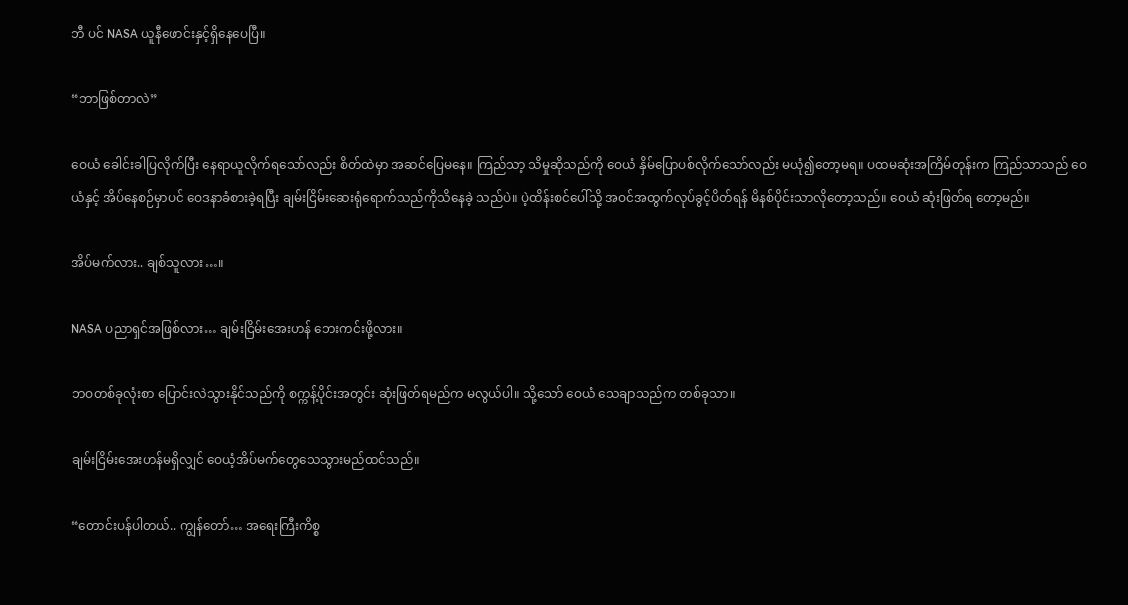ဘီ ပင် NASA ယူနီဖောင်းနှင့်ရှိနေပေပြီ။

“ဘာဖြစ်တာလဲ”

ဝေယံ ခေါင်းခါပြလိုက်ပြီး နေရာယူလိုက်ရသော်လည်း စိတ်ထဲမှာ အဆင်ပြေမနေ။ ကြည်သာ့ သိမှုဆိုသည်ကို ဝေယံ နှိမ်ပြောပစ်လိုက်သော်လည်း မယုံ၍တော့မရ။ ပထမဆုံးအကြိမ်တုန်းက ကြည်သာသည် ဝေယံနှင့် အိပ်နေစဉ်မှာပင် ဝေဒနာခံစားခဲ့ရပြီး ချမ်းငြိမ်းဆေးရုံရောက်သည်ကိုသိနေခဲ့ သည်ပဲ။ ပဲ့ထိန်းစင်ပေါ်သို့ အဝင်အထွက်လုပ်ခွင့်ပိတ်ရန် မိနစ်ပိုင်းသာလိုတော့သည်။ ဝေယံ ဆုံးဖြတ်ရ တော့မည်။

အိပ်မက်လား.. ချစ်သူလား…။

NASA ပညာရှင်အဖြစ်လား… ချမ်းငြိမ်းအေးဟန် ဘေးကင်းဖို့လား။

ဘဝတစ်ခုလုံးစာ ပြောင်းလဲသွားနိုင်သည်ကို စက္ကန့်ပိုင်းအတွင်း ဆုံးဖြတ်ရမည်က မလွယ်ပါ။ သို့သော် ဝေယံ သေချာသည်က တစ်ခုသာ။

ချမ်းငြိမ်းအေးဟန်မရှိလျှင် ဝေယံ့အိပ်မက်တွေသေသွားမည်ထင်သည်။

“တောင်းပန်ပါတယ်.. ကျွန်တော်… အရေးကြီးကိစ္စ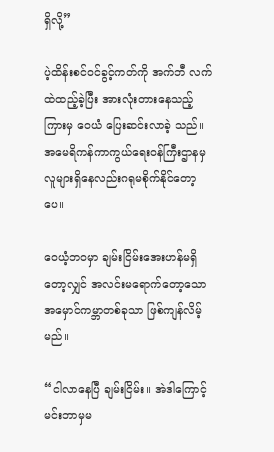ရှိလို့”

ပဲ့ထိန်းစင်ဝင်ခွင့်ကတ်ကို အက်ဘီ လက်ထဲထည့်ခဲ့ပြီး အားလုံးတားနေသည့်ကြားမှ ဝေယံ ပြေးဆင်းလာခဲ့ သည်။ အမေရိကန်ကာကွယ်ရေးဝန်ကြီးဌာနမှလူများရှိနေလည်းဂရုမစိုက်နိုင်တော့ပေ။

ဝေယံ့ဘဝမှာ ချမ်းငြိမ်းအေးဟန်မရှိတော့လျှင် အလင်းမရောက်တော့သော အမှောင်ကမ္ဘာတစ်ခုသာ ဖြစ်ကျန်လိမ့်မည်။

“ငါလာနေပြီ ချမ်းငြိမ်း။ အဲဒါကြောင့် မင်းဘာမှမ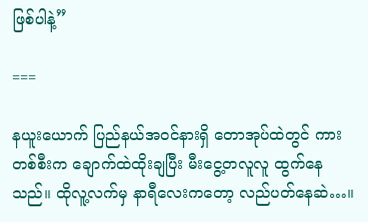ဖြစ်ပါနဲ့”

===

နယူးယောက် ပြည်နယ်အဝင်နားရှိ တောအုပ်ထဲတွင် ကားတစ်စီးက ချောက်ထဲထိုးချပြီး မီးငွေ့တလူလူ ထွက်နေသည်။ ထိုလူ့လက်မှ နာရီလေးကတော့ လည်ပတ်နေဆဲ…။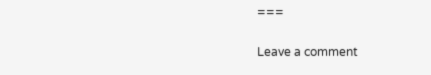===


Leave a comment